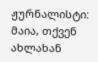ჟურნალისტი: მაია, თქვენ ახლახან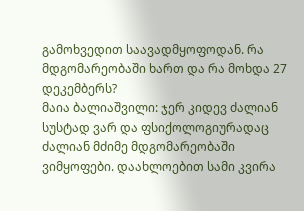გამოხვედით საავადმყოფოდან. რა მდგომარეობაში ხართ და რა მოხდა 27 დეკემბერს?
მაია ბალიაშვილი: ჯერ კიდევ ძალიან სუსტად ვარ და ფსიქოლოგიურადაც ძალიან მძიმე მდგომარეობაში ვიმყოფები. დაახლოებით სამი კვირა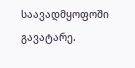საავადმყოფოში გავატარე.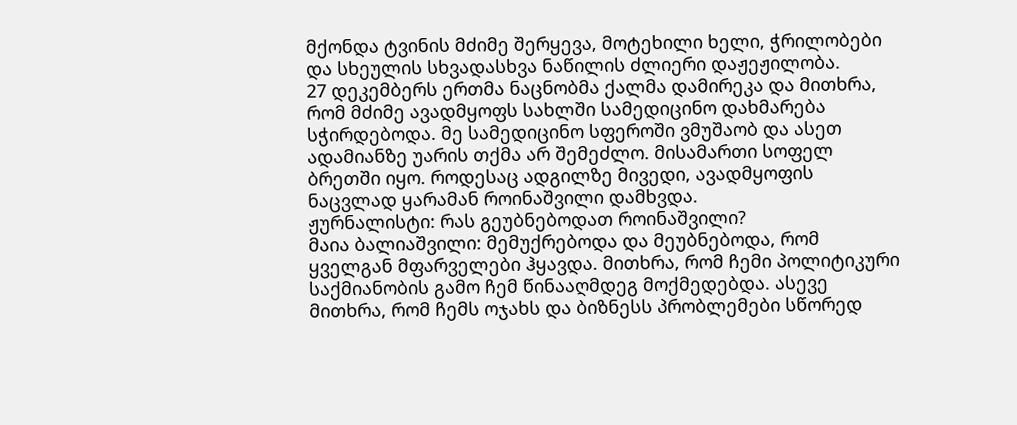მქონდა ტვინის მძიმე შერყევა, მოტეხილი ხელი, ჭრილობები და სხეულის სხვადასხვა ნაწილის ძლიერი დაჟეჟილობა.
27 დეკემბერს ერთმა ნაცნობმა ქალმა დამირეკა და მითხრა, რომ მძიმე ავადმყოფს სახლში სამედიცინო დახმარება სჭირდებოდა. მე სამედიცინო სფეროში ვმუშაობ და ასეთ ადამიანზე უარის თქმა არ შემეძლო. მისამართი სოფელ ბრეთში იყო. როდესაც ადგილზე მივედი, ავადმყოფის ნაცვლად ყარამან როინაშვილი დამხვდა.
ჟურნალისტი: რას გეუბნებოდათ როინაშვილი?
მაია ბალიაშვილი: მემუქრებოდა და მეუბნებოდა, რომ ყველგან მფარველები ჰყავდა. მითხრა, რომ ჩემი პოლიტიკური საქმიანობის გამო ჩემ წინააღმდეგ მოქმედებდა. ასევე მითხრა, რომ ჩემს ოჯახს და ბიზნესს პრობლემები სწორედ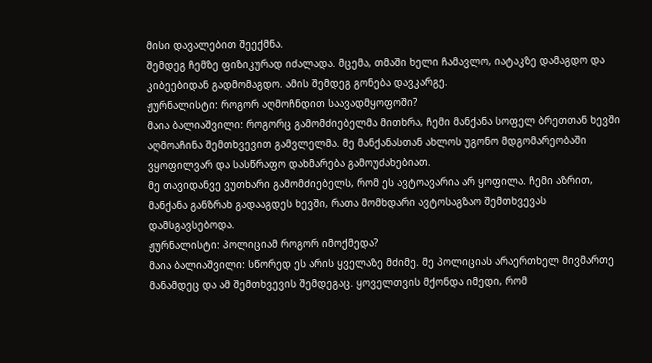მისი დავალებით შეექმნა.
შემდეგ ჩემზე ფიზიკურად იძალადა. მცემა, თმაში ხელი ჩამავლო, იატაკზე დამაგდო და კიბეებიდან გადმომაგდო. ამის შემდეგ გონება დავკარგე.
ჟურნალისტი: როგორ აღმოჩნდით საავადმყოფოში?
მაია ბალიაშვილი: როგორც გამომძიებელმა მითხრა, ჩემი მანქანა სოფელ ბრეთთან ხევში აღმოაჩინა შემთხვევით გამვლელმა. მე მანქანასთან ახლოს უგონო მდგომარეობაში ვყოფილვარ და სასწრაფო დახმარება გამოუძახებიათ.
მე თავიდანვე ვუთხარი გამომძიებელს, რომ ეს ავტოავარია არ ყოფილა. ჩემი აზრით, მანქანა განზრახ გადააგდეს ხევში, რათა მომხდარი ავტოსაგზაო შემთხვევას დამსგავსებოდა.
ჟურნალისტი: პოლიციამ როგორ იმოქმედა?
მაია ბალიაშვილი: სწორედ ეს არის ყველაზე მძიმე. მე პოლიციას არაერთხელ მივმართე მანამდეც და ამ შემთხვევის შემდეგაც. ყოველთვის მქონდა იმედი, რომ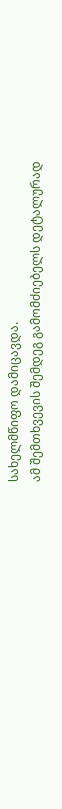სახელმწიფო დამიცავდა.
ამ შემთხვევის შემდეგ გამომძიებელს დეტალურად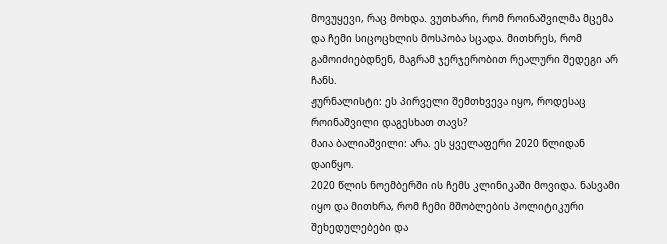მოვუყევი, რაც მოხდა. ვუთხარი, რომ როინაშვილმა მცემა და ჩემი სიცოცხლის მოსპობა სცადა. მითხრეს, რომ გამოიძიებდნენ, მაგრამ ჯერჯერობით რეალური შედეგი არ ჩანს.
ჟურნალისტი: ეს პირველი შემთხვევა იყო, როდესაც როინაშვილი დაგესხათ თავს?
მაია ბალიაშვილი: არა. ეს ყველაფერი 2020 წლიდან დაიწყო.
2020 წლის ნოემბერში ის ჩემს კლინიკაში მოვიდა. ნასვამი იყო და მითხრა, რომ ჩემი მშობლების პოლიტიკური შეხედულებები და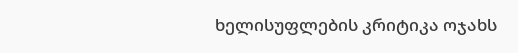ხელისუფლების კრიტიკა ოჯახს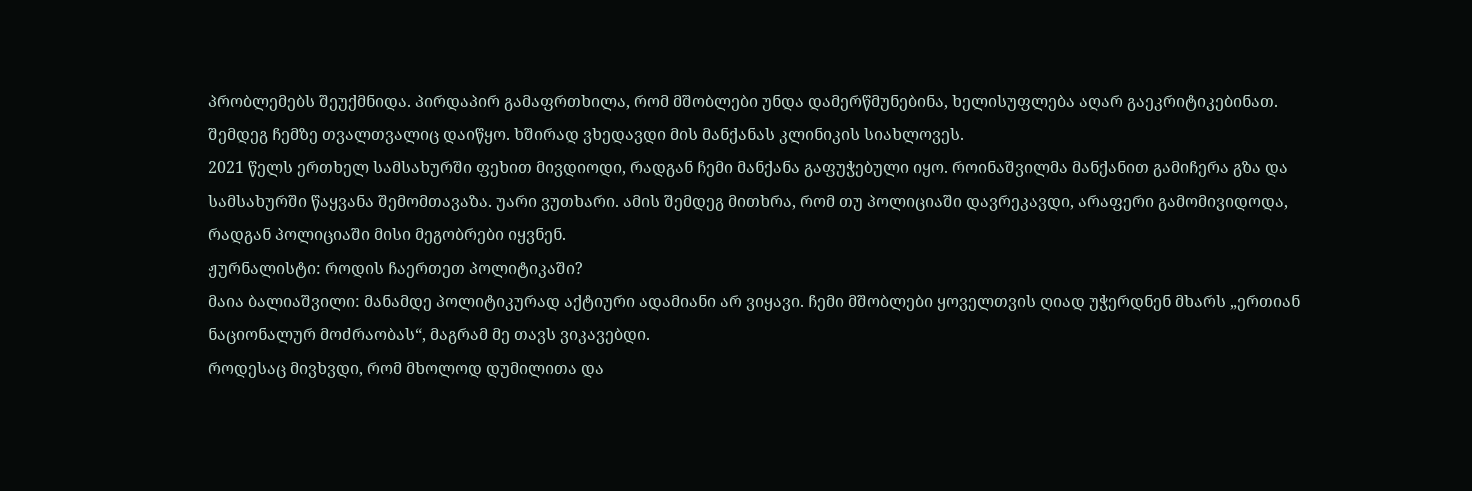პრობლემებს შეუქმნიდა. პირდაპირ გამაფრთხილა, რომ მშობლები უნდა დამერწმუნებინა, ხელისუფლება აღარ გაეკრიტიკებინათ.
შემდეგ ჩემზე თვალთვალიც დაიწყო. ხშირად ვხედავდი მის მანქანას კლინიკის სიახლოვეს.
2021 წელს ერთხელ სამსახურში ფეხით მივდიოდი, რადგან ჩემი მანქანა გაფუჭებული იყო. როინაშვილმა მანქანით გამიჩერა გზა და სამსახურში წაყვანა შემომთავაზა. უარი ვუთხარი. ამის შემდეგ მითხრა, რომ თუ პოლიციაში დავრეკავდი, არაფერი გამომივიდოდა, რადგან პოლიციაში მისი მეგობრები იყვნენ.
ჟურნალისტი: როდის ჩაერთეთ პოლიტიკაში?
მაია ბალიაშვილი: მანამდე პოლიტიკურად აქტიური ადამიანი არ ვიყავი. ჩემი მშობლები ყოველთვის ღიად უჭერდნენ მხარს „ერთიან ნაციონალურ მოძრაობას“, მაგრამ მე თავს ვიკავებდი.
როდესაც მივხვდი, რომ მხოლოდ დუმილითა და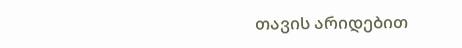თავის არიდებით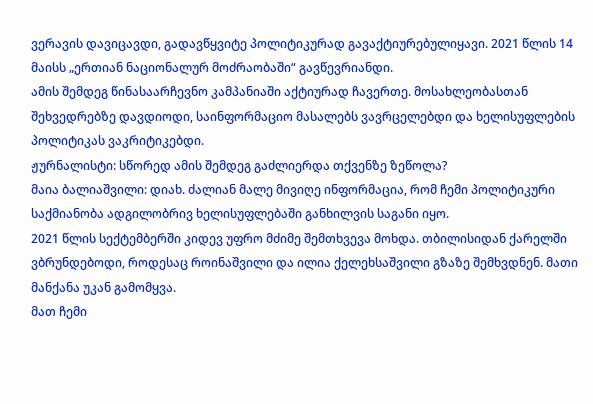ვერავის დავიცავდი, გადავწყვიტე პოლიტიკურად გავაქტიურებულიყავი. 2021 წლის 14 მაისს „ერთიან ნაციონალურ მოძრაობაში“ გავწევრიანდი.
ამის შემდეგ წინასაარჩევნო კამპანიაში აქტიურად ჩავერთე. მოსახლეობასთან შეხვედრებზე დავდიოდი, საინფორმაციო მასალებს ვავრცელებდი და ხელისუფლების პოლიტიკას ვაკრიტიკებდი.
ჟურნალისტი: სწორედ ამის შემდეგ გაძლიერდა თქვენზე ზეწოლა?
მაია ბალიაშვილი: დიახ. ძალიან მალე მივიღე ინფორმაცია, რომ ჩემი პოლიტიკური საქმიანობა ადგილობრივ ხელისუფლებაში განხილვის საგანი იყო.
2021 წლის სექტემბერში კიდევ უფრო მძიმე შემთხვევა მოხდა. თბილისიდან ქარელში ვბრუნდებოდი, როდესაც როინაშვილი და ილია ქელეხსაშვილი გზაზე შემხვდნენ. მათი მანქანა უკან გამომყვა.
მათ ჩემი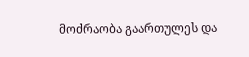მოძრაობა გაართულეს და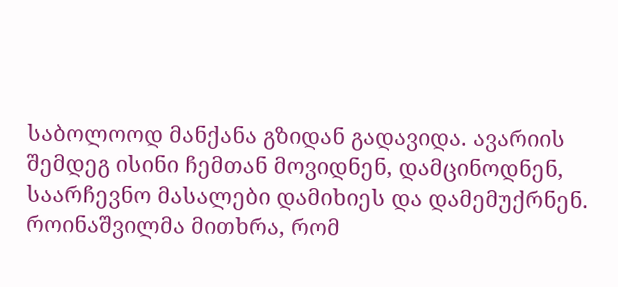საბოლოოდ მანქანა გზიდან გადავიდა. ავარიის შემდეგ ისინი ჩემთან მოვიდნენ, დამცინოდნენ, საარჩევნო მასალები დამიხიეს და დამემუქრნენ.
როინაშვილმა მითხრა, რომ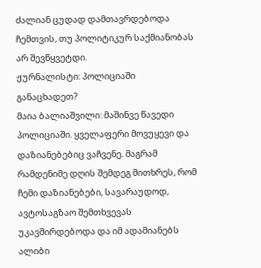ძალიან ცუდად დამთავრდებოდა ჩემთვის, თუ პოლიტიკურ საქმიანობას არ შევწყვეტდი.
ჟურნალისტი: პოლიციაში განაცხადეთ?
მაია ბალიაშვილი: მაშინვე წავედი პოლიციაში. ყველაფერი მოვუყევი და დაზიანებებიც ვაჩვენე. მაგრამ რამდენიმე დღის შემდეგ მითხრეს, რომ ჩემი დაზიანებები, სავარაუდოდ, ავტოსაგზაო შემთხვევას უკავშირდებოდა და იმ ადამიანებს ალიბი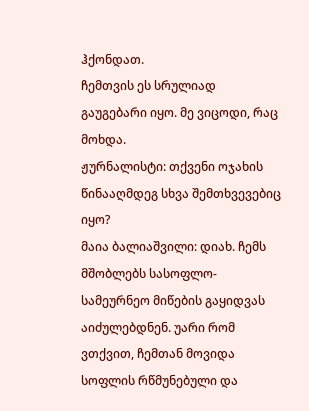ჰქონდათ.
ჩემთვის ეს სრულიად გაუგებარი იყო. მე ვიცოდი, რაც მოხდა.
ჟურნალისტი: თქვენი ოჯახის წინააღმდეგ სხვა შემთხვევებიც იყო?
მაია ბალიაშვილი: დიახ. ჩემს მშობლებს სასოფლო-სამეურნეო მიწების გაყიდვას აიძულებდნენ. უარი რომ ვთქვით, ჩემთან მოვიდა სოფლის რწმუნებული და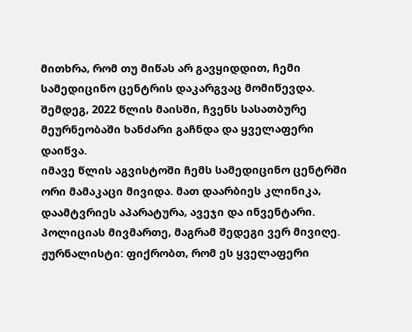მითხრა, რომ თუ მიწას არ გავყიდდით, ჩემი სამედიცინო ცენტრის დაკარგვაც მომიწევდა.
შემდეგ, 2022 წლის მაისში, ჩვენს სასათბურე მეურნეობაში ხანძარი გაჩნდა და ყველაფერი დაიწვა.
იმავე წლის აგვისტოში ჩემს სამედიცინო ცენტრში ორი მამაკაცი მივიდა. მათ დაარბიეს კლინიკა, დაამტვრიეს აპარატურა, ავეჯი და ინვენტარი. პოლიციას მივმართე, მაგრამ შედეგი ვერ მივიღე.
ჟურნალისტი: ფიქრობთ, რომ ეს ყველაფერი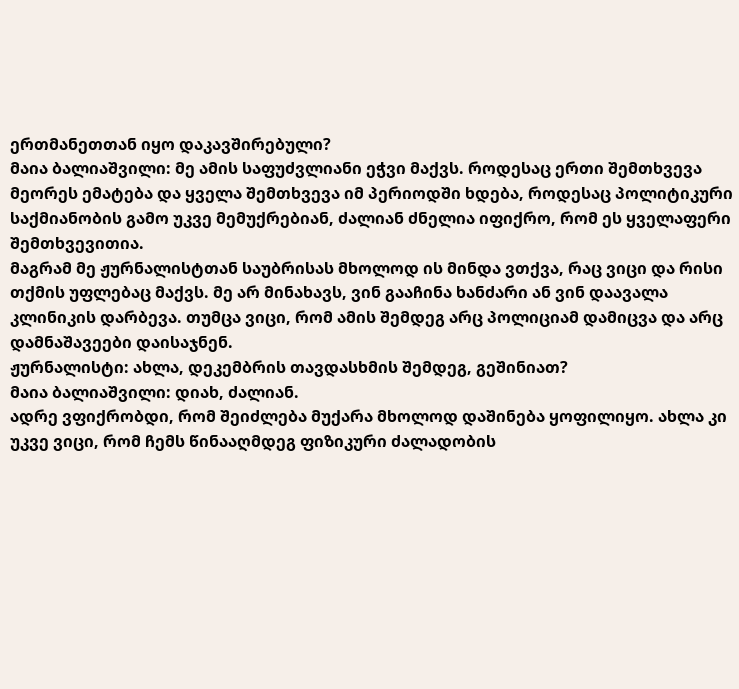ერთმანეთთან იყო დაკავშირებული?
მაია ბალიაშვილი: მე ამის საფუძვლიანი ეჭვი მაქვს. როდესაც ერთი შემთხვევა მეორეს ემატება და ყველა შემთხვევა იმ პერიოდში ხდება, როდესაც პოლიტიკური საქმიანობის გამო უკვე მემუქრებიან, ძალიან ძნელია იფიქრო, რომ ეს ყველაფერი შემთხვევითია.
მაგრამ მე ჟურნალისტთან საუბრისას მხოლოდ ის მინდა ვთქვა, რაც ვიცი და რისი თქმის უფლებაც მაქვს. მე არ მინახავს, ვინ გააჩინა ხანძარი ან ვინ დაავალა კლინიკის დარბევა. თუმცა ვიცი, რომ ამის შემდეგ არც პოლიციამ დამიცვა და არც დამნაშავეები დაისაჯნენ.
ჟურნალისტი: ახლა, დეკემბრის თავდასხმის შემდეგ, გეშინიათ?
მაია ბალიაშვილი: დიახ, ძალიან.
ადრე ვფიქრობდი, რომ შეიძლება მუქარა მხოლოდ დაშინება ყოფილიყო. ახლა კი უკვე ვიცი, რომ ჩემს წინააღმდეგ ფიზიკური ძალადობის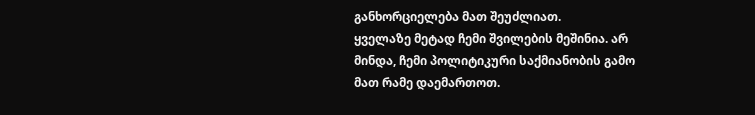განხორციელება მათ შეუძლიათ.
ყველაზე მეტად ჩემი შვილების მეშინია. არ მინდა, ჩემი პოლიტიკური საქმიანობის გამო მათ რამე დაემართოთ.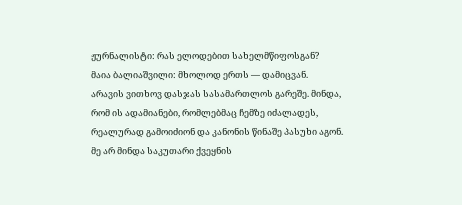ჟურნალისტი: რას ელოდებით სახელმწიფოსგან?
მაია ბალიაშვილი: მხოლოდ ერთს — დამიცვან.
არავის ვითხოვ დასჯას სასამართლოს გარეშე. მინდა, რომ ის ადამიანები, რომლებმაც ჩემზე იძალადეს, რეალურად გამოიძიონ და კანონის წინაშე პასუხი აგონ.
მე არ მინდა საკუთარი ქვეყნის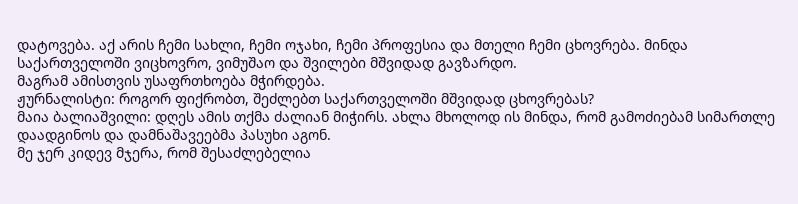დატოვება. აქ არის ჩემი სახლი, ჩემი ოჯახი, ჩემი პროფესია და მთელი ჩემი ცხოვრება. მინდა საქართველოში ვიცხოვრო, ვიმუშაო და შვილები მშვიდად გავზარდო.
მაგრამ ამისთვის უსაფრთხოება მჭირდება.
ჟურნალისტი: როგორ ფიქრობთ, შეძლებთ საქართველოში მშვიდად ცხოვრებას?
მაია ბალიაშვილი: დღეს ამის თქმა ძალიან მიჭირს. ახლა მხოლოდ ის მინდა, რომ გამოძიებამ სიმართლე დაადგინოს და დამნაშავეებმა პასუხი აგონ.
მე ჯერ კიდევ მჯერა, რომ შესაძლებელია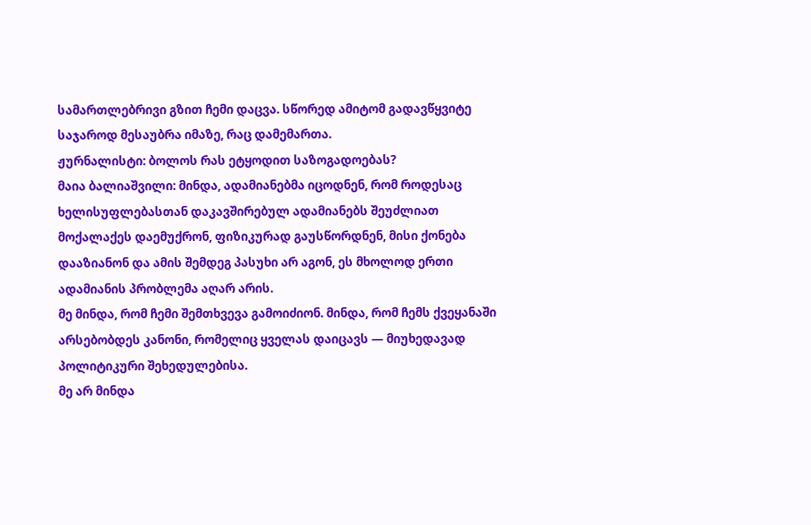სამართლებრივი გზით ჩემი დაცვა. სწორედ ამიტომ გადავწყვიტე საჯაროდ მესაუბრა იმაზე, რაც დამემართა.
ჟურნალისტი: ბოლოს რას ეტყოდით საზოგადოებას?
მაია ბალიაშვილი: მინდა, ადამიანებმა იცოდნენ, რომ როდესაც ხელისუფლებასთან დაკავშირებულ ადამიანებს შეუძლიათ მოქალაქეს დაემუქრონ, ფიზიკურად გაუსწორდნენ, მისი ქონება დააზიანონ და ამის შემდეგ პასუხი არ აგონ, ეს მხოლოდ ერთი ადამიანის პრობლემა აღარ არის.
მე მინდა, რომ ჩემი შემთხვევა გამოიძიონ. მინდა, რომ ჩემს ქვეყანაში არსებობდეს კანონი, რომელიც ყველას დაიცავს — მიუხედავად პოლიტიკური შეხედულებისა.
მე არ მინდა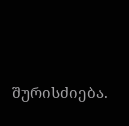შურისძიება.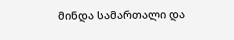მინდა სამართალი და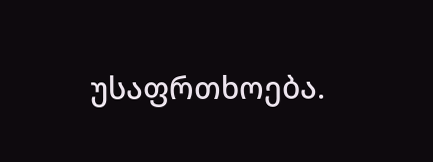უსაფრთხოება.